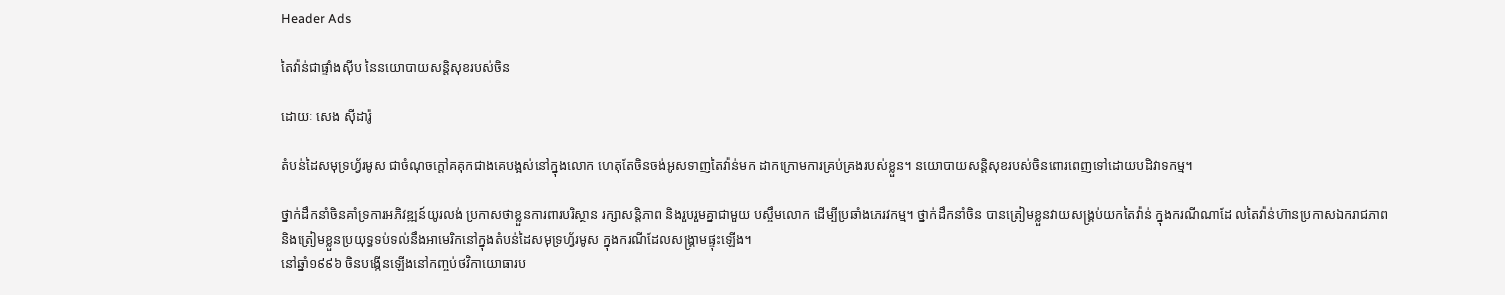Header Ads

តៃវ៉ាន់ជាផ្ទាំងស៊ីប នៃនយោបាយសន្តិសុខរបស់ចិន

ដោយៈ សេង ស៊ីដារ៉ូ

តំបន់ដៃសមុទ្រហ្វ័រមូស ជាចំណុចក្តៅគគុកជាងគេបង្អស់នៅក្នុងលោក ហេតុតែចិនចង់អូសទាញតៃវ៉ាន់មក ដាកក្រោមការគ្រប់គ្រងរបស់ខ្លួន។ នយោបាយសន្តិសុខរបស់ចិនពោរពេញទៅដោយបដិវាទកម្ម។

ថ្នាក់ដឹកនាំចិនគាំទ្រការអភិវឌ្ឍន៍យូរលង់ ប្រកាសថាខ្លួនការពារបរិស្ថាន រក្សាសន្តិភាព និងរួបរួមគ្នាជាមួយ បស្ចឹមលោក ដើម្បីប្រឆាំងភេរវកម្ម។ ថ្នាក់ដឹកនាំចិន បានត្រៀមខ្លួនវាយសង្គ្រប់យកតៃវ៉ាន់ ក្នុងករណីណាដែ លតៃវ៉ាន់ហ៊ានប្រកាសឯករាជភាព និងត្រៀមខ្លួនប្រយុទ្ធទប់ទល់នឹងអាមេរិកនៅក្នុងតំបន់ដៃសមុទ្រហ្វ័រមូស ក្នុងករណីដែលសង្គ្រាមផ្ទុះឡើង។
នៅឆ្នាំ១៩៩៦ ចិនបង្កើនឡើងនៅកញ្ចប់ថវិកាយោធារប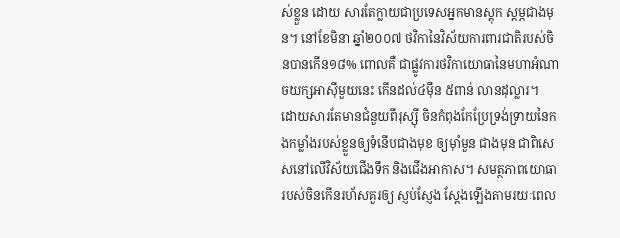ស់ខ្លួន ដោយ សារតែក្លាយជាប្រទេសអ្នកមានស្តុក ស្តម្ភជាងមុន។ នៅខែមិនា ឆ្នាំ២០០៧ ថវិកានៃវិស័យការពារជាតិរបស់ចិនបានកើន១៨% ពោលគឺ ជាផ្លូវការថវិកាយោធានៃមហាអំណាចយក្សអាស៊ីមួយនេះ កើនដល់៤ម៉ឹន ៥ពាន់ លានដុល្លារ។
ដោយសារតែមានជំនួយពីរុស្ស៊ី ចិនកំពុងកែប្រែទ្រង់ទ្រាយនៃកងកម្លាំងរបស់ខ្លួនឲ្យទំនើបជាងមុខ ឲ្យម៉ាំមួន ជាងមុន ជាពិសេសនៅលើវិស័យជើងទឹក និងជើងអាកាស។ សមត្ថភាពយោធារបស់ចិនកើនរហ័សគួរឲ្យ ស្ញប់ស្ញែង ស្តែងឡើងតាមរយៈពេល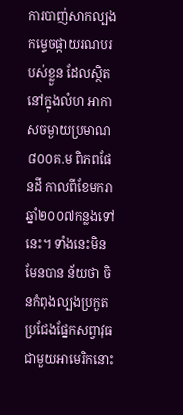ការបាញ់សាកល្បងកម្ទេចផ្កាយរណបរបស់ខ្លួន ដែលស្ថិតនៅក្នុងលំហ អាកាសចម្ងាយប្រមាណ៨០០គ.ម ពិភពផែនដី កាលពីខែមករា ឆ្នាំ២០០៧កន្លងទៅនេះ។ ទាំងនេះមិនមែនបាន ន័យថា ចិនកំពុងល្បងប្រកួតប្រជែងផ្នែកសព្វាវុធជាមួយអាមេរិកនោះ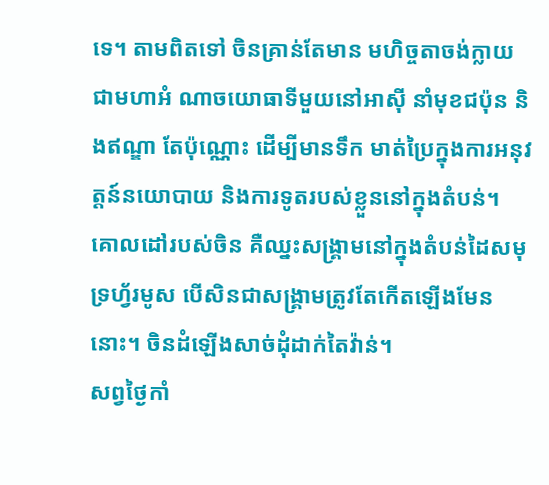ទេ។ តាមពិតទៅ ចិនគ្រាន់តែមាន មហិច្ចតាចង់ក្លាយជាមហាអំ ណាចយោធាទីមួយនៅអាស៊ី នាំមុខជប៉ុន និងឥណ្ឌា តែប៉ុណ្ណោះ ដើម្បីមានទឹក មាត់ប្រៃក្នុងការអនុវត្តន៍នយោបាយ និងការទូតរបស់ខ្លួននៅក្នុងតំបន់។
គោលដៅរបស់ចិន គឺឈ្នះសង្គ្រាមនៅក្នុងតំបន់ដៃសមុទ្រហ្វ័រមូស បើសិនជាសង្គ្រាមត្រូវតែកើតឡើងមែននោះ។ ចិនដំឡើងសាច់ដុំដាក់តៃវ៉ាន់។
សព្វថ្ងៃកាំ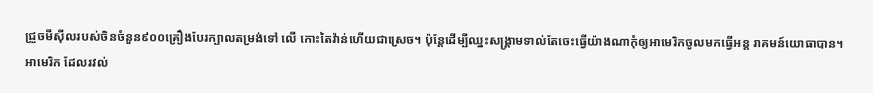ជ្រួចមីស៊ីលរបស់ចិនចំនួន៩០០គ្រឿងបែរក្បាលតម្រង់ទៅ លើ កោះតៃវ៉ាន់ហើយជាស្រេច។ ប៉ុន្តែដើម្បីឈ្នះសង្គ្រាមទាល់តែចេះធ្វើយ៉ាងណាកុំឲ្យអាមេរិកចូលមកធ្វើអន្ត រាគមន៍យោធាបាន។
អាមេរិក ដែលរវល់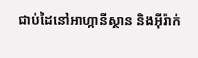ជាប់ដៃនៅអាហ្កានីស្ថាន និងអ៊ីរ៉ាក់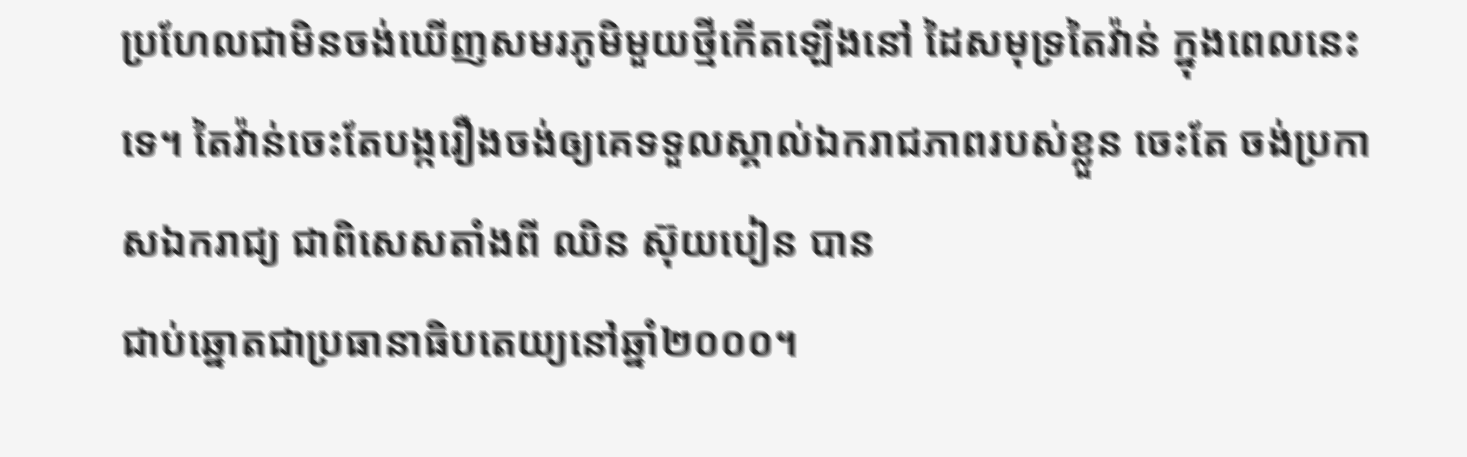ប្រហែលជាមិនចង់ឃើញសមរភូមិមួយថ្មីកើតឡើងនៅ ដៃសមុទ្រតៃវ៉ាន់ ក្នុងពេលនេះទេ។ តៃវ៉ាន់ចេះតែបង្ករឿងចង់ឲ្យគេទទួលស្គាល់ឯករាជភាពរបស់ខ្លួន ចេះតែ ចង់ប្រកាសឯករាជ្យ ជាពិសេសតាំងពី ឈិន ស៊ុយបៀន បាន
ជាប់ឆ្នោតជាប្រធានាធិបតេយ្យនៅឆ្នាំ២០០០។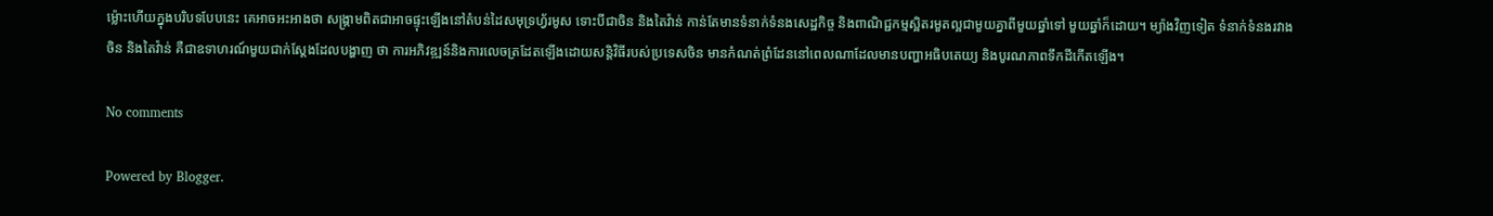ម្ល៉ោះហើយក្នុងបរិបទបែបនេះ គេអាចអះអាងថា សង្គ្រាមពិតជាអាចផ្ទុះឡើងនៅតំបន់ដៃសមុទ្រហ្វ័រមូស ទោះបីជាចិន និងតៃវ៉ាន់ កាន់តែមានទំនាក់ទំនងសេដ្ឋកិច្ច និងពាណិជ្ជកម្មស្អិតរមួតល្អជាមួយគ្នាពីមួយឆ្នាំទៅ មួយឆ្នាំក៏ដោយ។ ម្យ៉ាងវិញទៀត ទំនាក់ទំនងរវាងចិន និងតៃវ៉ាន់ គឺជាឧទាហរណ៍មួយជាក់ស្តែងដែលបង្ហាញ ថា ការអភិវឌ្ឍន៍និងការលេចត្រដែតឡើងដោយសន្តិវិធីរបស់ប្រទេសចិន មានកំណត់ព្រំដែននៅពេលណាដែលមានបញ្ហាអធិបតេយ្យ និងបូរណភាពទឹកដីកើតឡើង។

No comments

Powered by Blogger.